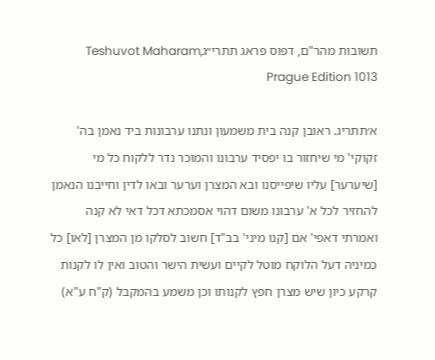תשובות מהר"ם, דפוס פראג תתרי״גTeshuvot Maharam, Prague Edition 1013

א׳תתריג. ראובן קנה בית משמעון ונתנו ערבונות ביד נאמן בה' זקוקי' מי שיחזור בו יפסיד ערבונו והמוכר נדר ללקוח כל מי [שיערער] עליו שיפייסנו ובא המצרן וערער ובאו לדין וחייבנו הנאמן להחזיר לכל א' ערבונו משום דהוי אסמכתא דכל דאי לא קנה ואמרתי דאפי' אם [קנו מיני' בב"ד] חשוב לסלקו מן המצרן [לאו] כל כמיניה דעל הלוקח מוטל לקיים ועשית הישר והטוב ואין לו לקנות קרקע כיון שיש מצרן חפץ לקנותו וכן משמע בהמקבל (ק"ח ע"א)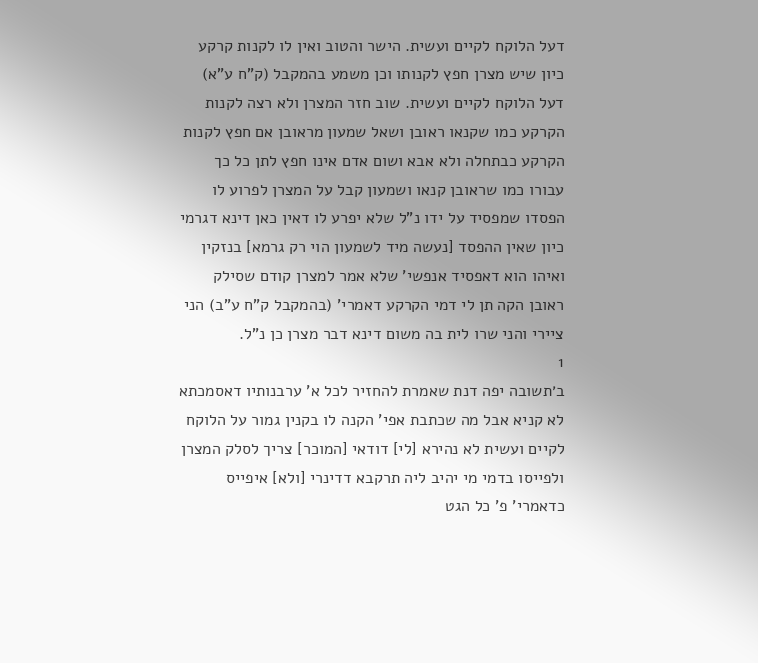דעל הלוקח לקיים ועשית. הישר והטוב ואין לו לקנות קרקע כיון שיש מצרן חפץ לקנותו וכן משמע בהמקבל (ק"ח ע"א) דעל הלוקח לקיים ועשית. שוב חזר המצרן ולא רצה לקנות הקרקע כמו שקנאו ראובן ושאל שמעון מראובן אם חפץ לקנות הקרקע כבתחלה ולא אבא ושום אדם אינו חפץ לתן כל כך עבורו כמו שראובן קנאו ושמעון קבל על המצרן לפרוע לו הפסדו שמפסיד על ידו נ"ל שלא יפרע לו דאין כאן דינא דגרמי כיון שאין ההפסד [נעשה מיד לשמעון הוי רק גרמא] בנזקין ואיהו הוא דאפסיד אנפשי' שלא אמר למצרן קודם שסילק ראובן הקה תן לי דמי הקרקע דאמרי' (בהמקבל ק"ח ע"ב) הני ציירי והני שרו לית בה משום דינא דבר מצרן כן נ"ל.
1
ב׳תשובה יפה דנת שאמרת להחזיר לכל א' ערבנותיו דאסמכתא לא קניא אבל מה שכתבת אפי' הקנה לו בקנין גמור על הלוקח לקיים ועשית לא נהירא [לי] דודאי [המוכר] צריך לסלק המצרן ולפייסו בדמי מי יהיב ליה תרקבא דדינרי [ולא] איפייס כדאמרי' פ' כל הגט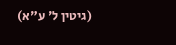(גיטין ל' ע"א)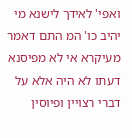ואפי' לאידך לישנא מי יהיב כו' המ התם דאמר מעיקרא אי לא מפיסנא דעתו לא היה אלא על דברי רצויין ופיוסין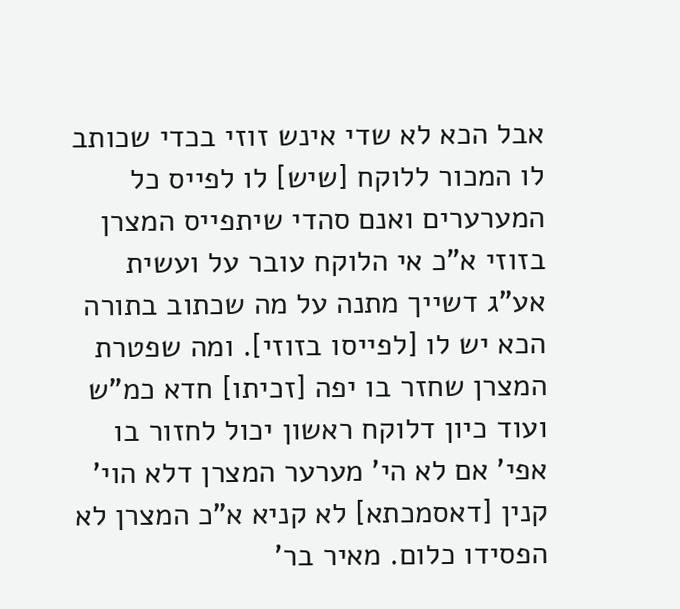אבל הכא לא שדי אינש זוזי בכדי שכותב לו המכור ללוקח [שיש] לו לפייס כל המערערים ואנם סהדי שיתפייס המצרן בזוזי א"כ אי הלוקח עובר על ועשית אע"ג דשייך מתנה על מה שכתוב בתורה הכא יש לו [לפייסו בזוזי]. ומה שפטרת המצרן שחזר בו יפה [זכיתו] חדא כמ"ש ועוד כיון דלוקח ראשון יכול לחזור בו אפי' אם לא הי' מערער המצרן דלא הוי' קנין [דאסמכתא] לא קניא א"כ המצרן לא הפסידו כלום. מאיר בר'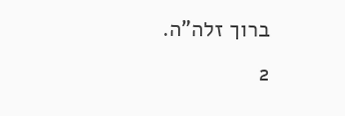ברוך זלה"ה.
2